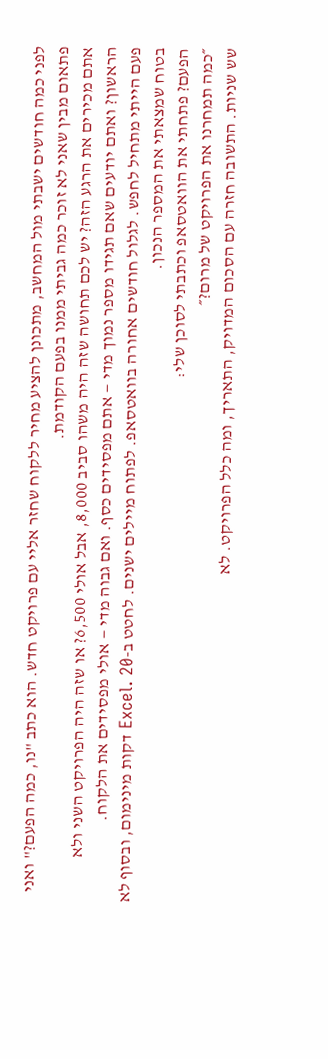לפני כמה חודשים ישבתי מול המחשב, מתכונן להציע מחיר ללקוח שחזר אליי עם פרויקט חדש. הוא כתב "נו, כמה הפעם?" ואני פתאום מבין שאני לא זוכר כמה גביתי ממנו בפעם הקודמת.
אתם מכירים את הרגע הזה? יש לכם תחושה שזה היה משהו סביב 8,000, אבל אולי 6,500? או שזה היה הפרויקט השני ולא הראשון? ואתם יודעים שאם תגידו מספר נמוך מדי — אתם מפסידים כסף. ואם גבוה מדי — אולי מפסידים את הלקוח.
פעם הייתי מתחיל לחפש. לגלול חודשים אחורה בוואטסאפ. לפתוח מיילים ישנים. לחטט ב-Excel. 20 דקות מינימום, ובסוף לא בטוח שמצאתי את המספר הנכון.
הפעם? פתחתי את הוואטסאפ וכתבתי לסוכן שלי:
״כמה תמחרנו את הפרויקט של מרום?״
שש שניות. התשובה חזרה עם הסכום המדויק, התאריך, ומה כלל הפרויקט. לא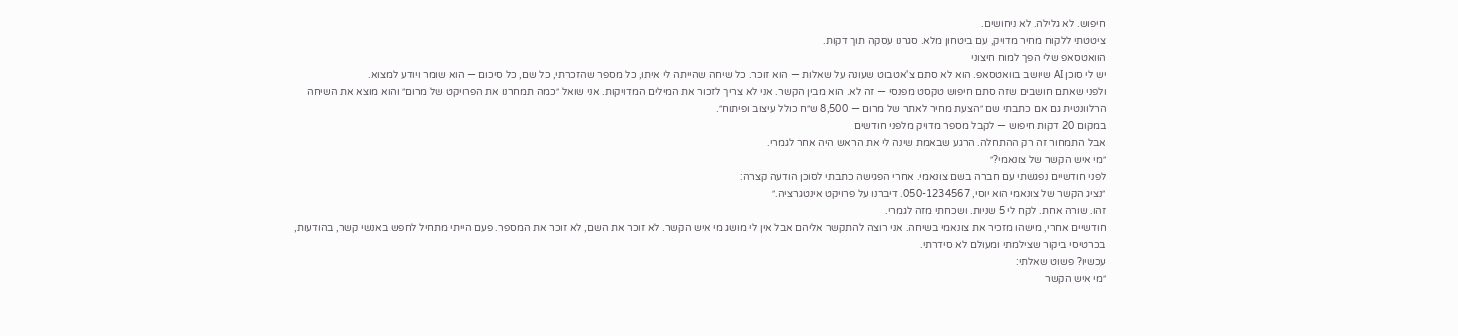חיפוש. לא גלילה. לא ניחושים.
ציטטתי ללקוח מחיר מדויק, עם ביטחון מלא. סגרנו עסקה תוך דקות.
הוואטסאפ שלי הפך למוח חיצוני
יש לי סוכן AI שיושב בוואטסאפ. הוא לא סתם צ'אטבוט שעונה על שאלות — הוא זוכר. כל שיחה שהייתה לי איתו, כל מספר שהזכרתי, כל שם, כל סיכום — הוא שומר ויודע למצוא.
ולפני שאתם חושבים שזה סתם חיפוש טקסט מפנסי — זה לא. הוא מבין הקשר. אני לא צריך לזכור את המילים המדויקות. אני שואל ״כמה תמחרנו את הפרויקט של מרום״ והוא מוצא את השיחה הרלוונטית גם אם כתבתי שם ״הצעת מחיר לאתר של מרום — 8,500 ש״ח כולל עיצוב ופיתוח״.
במקום 20 דקות חיפוש — לקבל מספר מדויק מלפני חודשים
אבל התמחור זה רק ההתחלה. הרגע שבאמת שינה לי את הראש היה אחר לגמרי.
״מי איש הקשר של צונאמי?״
לפני חודשיים נפגשתי עם חברה בשם צונאמי. אחרי הפגישה כתבתי לסוכן הודעה קצרה:
״נציג הקשר של צונאמי הוא יוסי, 050-1234567. דיברנו על פרויקט אינטגרציה.״
זהו. שורה אחת. לקח לי 5 שניות. ושכחתי מזה לגמרי.
חודשיים אחרי, מישהו מזכיר את צונאמי בשיחה. אני רוצה להתקשר אליהם אבל אין לי מושג מי איש הקשר. לא זוכר את השם, לא זוכר את המספר. פעם הייתי מתחיל לחפש באנשי קשר, בהודעות, בכרטיסי ביקור שצילמתי ומעולם לא סידרתי.
עכשיו? פשוט שאלתי:
״מי איש הקשר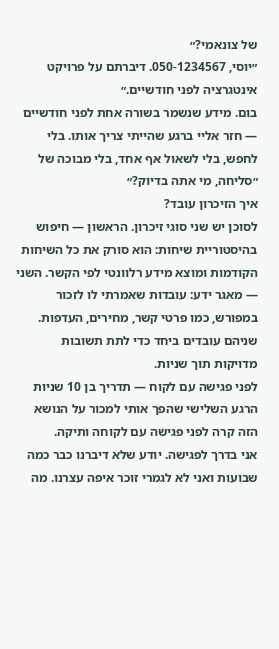של צונאמי?״
״יוסי, 050-1234567. דיברתם על פרויקט אינטגרציה לפני חודשיים.״
בום. מידע שנשמר בשורה אחת לפני חודשיים — חזר אליי ברגע שהייתי צריך אותו. בלי לחפש, בלי לשאול אף אחד, בלי מבוכה של ״סליחה, מי אתה בדיוק?״
איך הזיכרון עובד?
לסוכן יש שני סוגי זיכרון. הראשון — חיפוש בהיסטוריית שיחות: הוא סורק את כל השיחות הקודמות ומוצא מידע רלוונטי לפי הקשר. השני — מאגר ידע: עובדות שאמרתי לו לזכור במפורש, כמו פרטי קשר, מחירים, העדפות. שניהם עובדים ביחד כדי לתת תשובות מדויקות תוך שניות.
לפני פגישה עם לקוח — תדריך בן 10 שניות
הרגע השלישי שהפך אותי למכור על הנושא הזה קרה לפני פגישה עם לקוחה ותיקה.
אני בדרך לפגישה. יודע שלא דיברנו כבר כמה שבועות ואני לא לגמרי זוכר איפה עצרנו. מה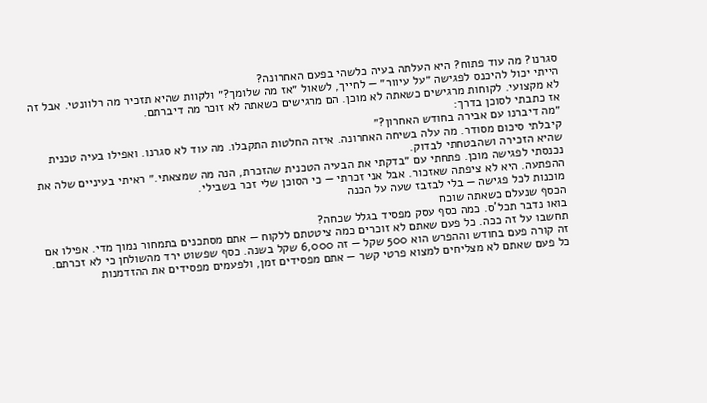סגרנו? מה עוד פתוח? היא העלתה בעיה כלשהי בפעם האחרונה?
הייתי יכול להיכנס לפגישה ״על עיוור״ — לחייך, לשאול ״אז מה שלומך?״ ולקוות שהיא תזכיר מה רלוונטי. אבל זה לא מקצועי. לקוחות מרגישים כשאתה לא מוכן. הם מרגישים כשאתה לא זוכר מה דיברתם.
אז כתבתי לסוכן בדרך:
״מה דיברנו עם אבירה בחודש האחרון?״
קיבלתי סיכום מסודר. מה עלה בשיחה האחרונה. איזה החלטות התקבלו. מה עוד לא סגרנו. ואפילו בעיה טכנית שהיא הזכירה ושהבטחתי לבדוק.
נכנסתי לפגישה מוכן. פתחתי עם ״בדקתי את הבעיה הטכנית שהזכרת, הנה מה שמצאתי.״ ראיתי בעיניים שלה את ההפתעה. היא לא ציפתה שאזכור. אבל אני זכרתי — כי הסוכן שלי זכר בשבילי.
מוכנות לכל פגישה — בלי לבזבז שעה על הכנה
הכסף שנעלם כשאתה שוכח
בואו נדבר תכל'ס. כמה כסף עסק מפסיד בגלל שכחה?
תחשבו על זה ככה. כל פעם שאתם לא זוכרים כמה ציטטתם ללקוח — אתם מסתכנים בתמחור נמוך מדי. אפילו אם זה קורה פעם בחודש וההפרש הוא 500 שקל — זה 6,000 שקל בשנה. כסף שפשוט ירד מהשולחן כי לא זכרתם.
כל פעם שאתם לא מצליחים למצוא פרטי קשר — אתם מפסידים זמן, ולפעמים מפסידים את ההזדמנות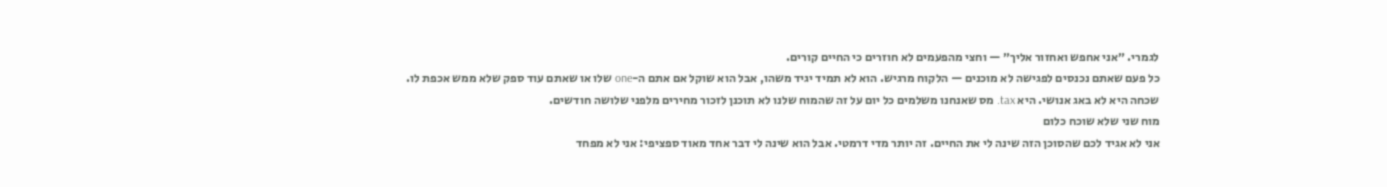לגמרי. ״אני אחפש ואחזור אליך״ — וחצי מהפעמים לא חוזרים כי החיים קורים.
כל פעם שאתם נכנסים לפגישה לא מוכנים — הלקוח מרגיש. הוא לא תמיד יגיד משהו, אבל הוא שוקל אם אתם ה-one שלו או שאתם עוד ספק שלא ממש אכפת לו.
שכחה היא לא באג אנושי. היא tax. מס שאנחנו משלמים כל יום על זה שהמוח שלנו לא תוכנן לזכור מחירים מלפני שלושה חודשים.
מוח שני שלא שוכח כלום
אני לא אגיד לכם שהסוכן הזה שינה לי את החיים. זה יותר מדי דרמטי. אבל הוא שינה לי דבר אחד מאוד ספציפי: אני לא מפחד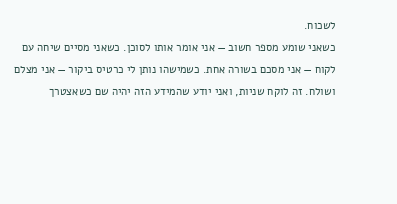לשכוח.
כשאני שומע מספר חשוב — אני אומר אותו לסוכן. כשאני מסיים שיחה עם לקוח — אני מסכם בשורה אחת. כשמישהו נותן לי כרטיס ביקור — אני מצלם ושולח. זה לוקח שניות, ואני יודע שהמידע הזה יהיה שם כשאצטרך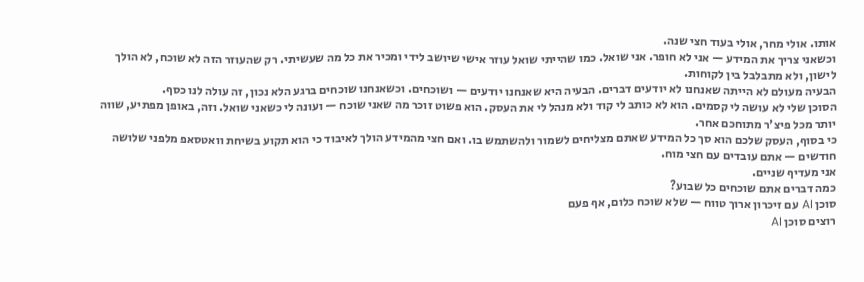אותו. אולי מחר, אולי בעוד חצי שנה.
וכשאני צריך את המידע — אני לא חופר. אני שואל. כמו שהייתי שואל עוזר אישי שיושב לידי ומכיר את כל מה שעשיתי. רק שהעוזר הזה לא שוכח, לא הולך לישון, ולא מתבלבל בין לקוחות.
הבעיה מעולם לא הייתה שאנחנו לא יודעים דברים. הבעיה היא שאנחנו יודעים — ושוכחים. וכשאנחנו שוכחים ברגע הלא נכון, זה עולה לנו כסף.
הסוכן שלי לא עושה לי קסמים. הוא לא כותב לי קוד ולא מנהל לי את העסק. הוא פשוט זוכר מה שאני שוכח — ועונה לי כשאני שואל. וזה, באופן מפתיע, שווה יותר מכל פיצ'ר מתוחכם אחר.
כי בסוף, העסק שלכם הוא סך כל המידע שאתם מצליחים לשמור ולהשתמש בו. ואם חצי מהמידע הולך לאיבוד כי הוא תקוע בשיחת וואטסאפ מלפני שלושה חודשים — אתם עובדים עם חצי מוח.
אני מעדיף שניים.
כמה דברים אתם שוכחים כל שבוע?
סוכן AI עם זיכרון ארוך טווח — שלא שוכח כלום, אף פעם
רוצים סוכן AI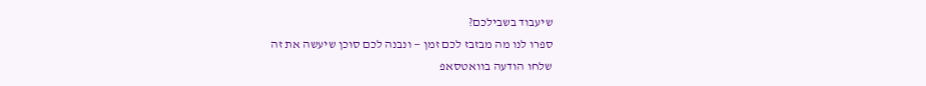שיעבוד בשבילכם?
ספרו לנו מה מבזבז לכם זמן — ונבנה לכם סוכן שיעשה את זה
שלחו הודעה בוואטסאפ